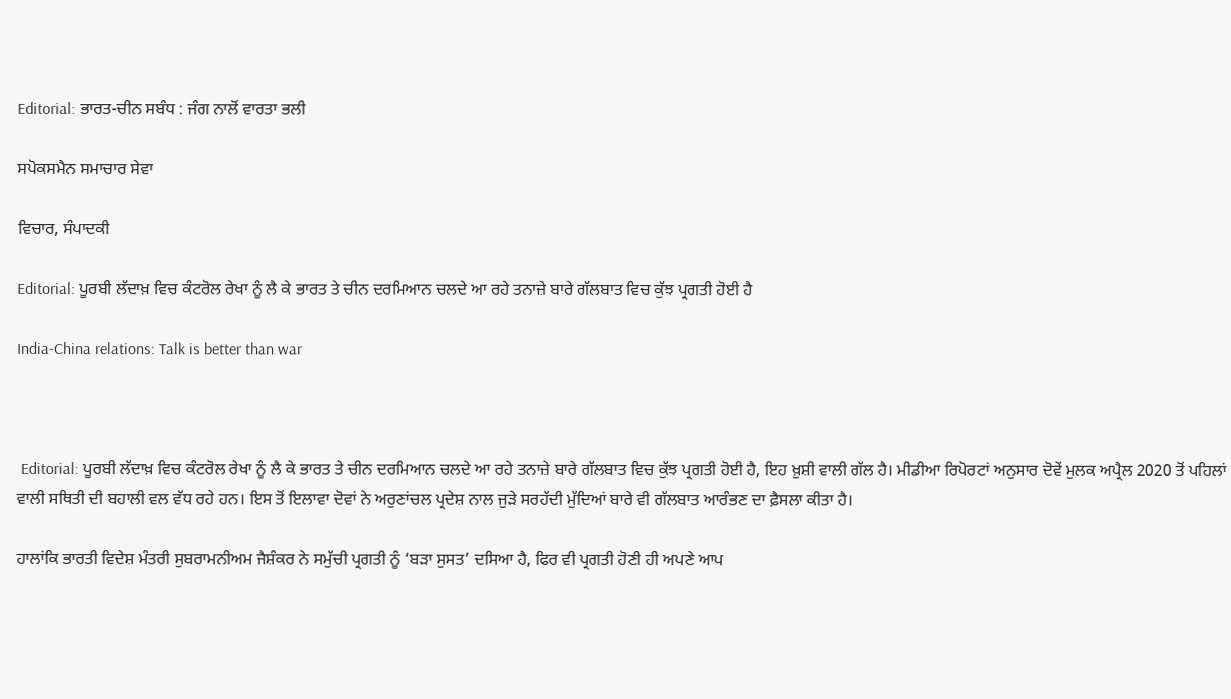Editorial: ਭਾਰਤ-ਚੀਨ ਸਬੰਧ : ਜੰਗ ਨਾਲੋਂ ਵਾਰਤਾ ਭਲੀ

ਸਪੋਕਸਮੈਨ ਸਮਾਚਾਰ ਸੇਵਾ

ਵਿਚਾਰ, ਸੰਪਾਦਕੀ

Editorial: ਪੂਰਬੀ ਲੱਦਾਖ਼ ਵਿਚ ਕੰਟਰੋਲ ਰੇਖਾ ਨੂੰ ਲੈ ਕੇ ਭਾਰਤ ਤੇ ਚੀਨ ਦਰਮਿਆਨ ਚਲਦੇ ਆ ਰਹੇ ਤਨਾਜ਼ੇ ਬਾਰੇ ਗੱਲਬਾਤ ਵਿਚ ਕੁੱਝ ਪ੍ਰਗਤੀ ਹੋਈ ਹੈ

India-China relations: Talk is better than war



 Editorial: ਪੂਰਬੀ ਲੱਦਾਖ਼ ਵਿਚ ਕੰਟਰੋਲ ਰੇਖਾ ਨੂੰ ਲੈ ਕੇ ਭਾਰਤ ਤੇ ਚੀਨ ਦਰਮਿਆਨ ਚਲਦੇ ਆ ਰਹੇ ਤਨਾਜ਼ੇ ਬਾਰੇ ਗੱਲਬਾਤ ਵਿਚ ਕੁੱਝ ਪ੍ਰਗਤੀ ਹੋਈ ਹੈ, ਇਹ ਖ਼ੁਸ਼ੀ ਵਾਲੀ ਗੱਲ ਹੈ। ਮੀਡੀਆ ਰਿਪੋਰਟਾਂ ਅਨੁਸਾਰ ਦੋਵੇਂ ਮੁਲਕ ਅਪ੍ਰੈਲ 2020 ਤੋਂ ਪਹਿਲਾਂ ਵਾਲੀ ਸਥਿਤੀ ਦੀ ਬਹਾਲੀ ਵਲ ਵੱਧ ਰਹੇ ਹਨ। ਇਸ ਤੋਂ ਇਲਾਵਾ ਦੋਵਾਂ ਨੇ ਅਰੁਣਾਂਚਲ ਪ੍ਰਦੇਸ਼ ਨਾਲ ਜੁੜੇ ਸਰਹੱਦੀ ਮੁੱਦਿਆਂ ਬਾਰੇ ਵੀ ਗੱਲਬਾਤ ਆਰੰਭਣ ਦਾ ਫ਼ੈਸਲਾ ਕੀਤਾ ਹੈ।

ਹਾਲਾਂਕਿ ਭਾਰਤੀ ਵਿਦੇਸ਼ ਮੰਤਰੀ ਸੁਬਰਾਮਨੀਅਮ ਜੈਸ਼ੰਕਰ ਨੇ ਸਮੁੱਚੀ ਪ੍ਰਗਤੀ ਨੂੰ ‘ਬੜਾ ਸੁਸਤ’ ਦਸਿਆ ਹੈ, ਫਿਰ ਵੀ ਪ੍ਰਗਤੀ ਹੋਣੀ ਹੀ ਅਪਣੇ ਆਪ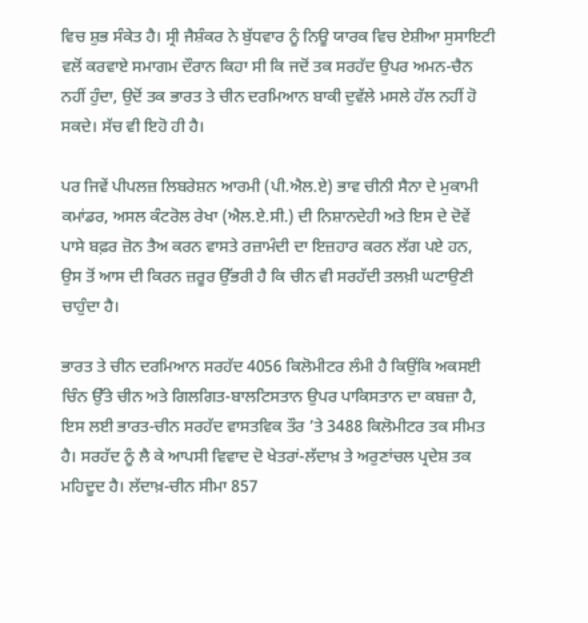ਵਿਚ ਸ਼ੁਭ ਸੰਕੇਤ ਹੈ। ਸ੍ਰੀ ਜੈਸ਼ੰਕਰ ਨੇ ਬੁੱਧਵਾਰ ਨੂੰ ਨਿਊ ਯਾਰਕ ਵਿਚ ਏਸ਼ੀਆ ਸੁਸਾਇਟੀ ਵਲੋਂ ਕਰਵਾਏ ਸਮਾਗਮ ਦੌਰਾਨ ਕਿਹਾ ਸੀ ਕਿ ਜਦੋਂ ਤਕ ਸਰਹੱਦ ਉਪਰ ਅਮਨ-ਚੈਨ ਨਹੀਂ ਹੁੰਦਾ, ਉਦੋਂ ਤਕ ਭਾਰਤ ਤੇ ਚੀਨ ਦਰਮਿਆਨ ਬਾਕੀ ਦੁਵੱਲੇ ਮਸਲੇ ਹੱਲ ਨਹੀਂ ਹੋ ਸਕਦੇ। ਸੱਚ ਵੀ ਇਹੋ ਹੀ ਹੈ।

ਪਰ ਜਿਵੇਂ ਪੀਪਲਜ਼ ਲਿਬਰੇਸ਼ਨ ਆਰਮੀ (ਪੀ.ਐਲ.ਏ) ਭਾਵ ਚੀਨੀ ਸੈਨਾ ਦੇ ਮੁਕਾਮੀ ਕਮਾਂਡਰ, ਅਸਲ ਕੰਟਰੋਲ ਰੇਖਾ (ਐਲ.ਏ.ਸੀ.) ਦੀ ਨਿਸ਼ਾਨਦੇਹੀ ਅਤੇ ਇਸ ਦੇ ਦੋਵੇਂ ਪਾਸੇ ਬਫ਼ਰ ਜ਼ੋਨ ਤੈਅ ਕਰਨ ਵਾਸਤੇ ਰਜ਼ਾਮੰਦੀ ਦਾ ਇਜ਼ਹਾਰ ਕਰਨ ਲੱਗ ਪਏ ਹਨ, ਉਸ ਤੋਂ ਆਸ ਦੀ ਕਿਰਨ ਜ਼ਰੂਰ ਉੱਭਰੀ ਹੈ ਕਿ ਚੀਨ ਵੀ ਸਰਹੱਦੀ ਤਲਖ਼ੀ ਘਟਾਉਣੀ ਚਾਹੁੰਦਾ ਹੈ।

ਭਾਰਤ ਤੇ ਚੀਨ ਦਰਮਿਆਨ ਸਰਹੱਦ 4056 ਕਿਲੋਮੀਟਰ ਲੰਮੀ ਹੈ ਕਿਉਂਕਿ ਅਕਸਈ ਚਿੰਨ ਉੱਤੇ ਚੀਨ ਅਤੇ ਗਿਲਗਿਤ-ਬਾਲਟਿਸਤਾਨ ਉਪਰ ਪਾਕਿਸਤਾਨ ਦਾ ਕਬਜ਼ਾ ਹੈ, ਇਸ ਲਈ ਭਾਰਤ-ਚੀਨ ਸਰਹੱਦ ਵਾਸਤਵਿਕ ਤੌਰ ’ਤੇ 3488 ਕਿਲੋਮੀਟਰ ਤਕ ਸੀਮਤ ਹੈ। ਸਰਹੱਦ ਨੂੰ ਲੈ ਕੇ ਆਪਸੀ ਵਿਵਾਦ ਦੋ ਖੇਤਰਾਂ-ਲੱਦਾਖ਼ ਤੇ ਅਰੁਣਾਂਚਲ ਪ੍ਰਦੇਸ਼ ਤਕ ਮਹਿਦੂਦ ਹੈ। ਲੱਦਾਖ਼-ਚੀਨ ਸੀਮਾ 857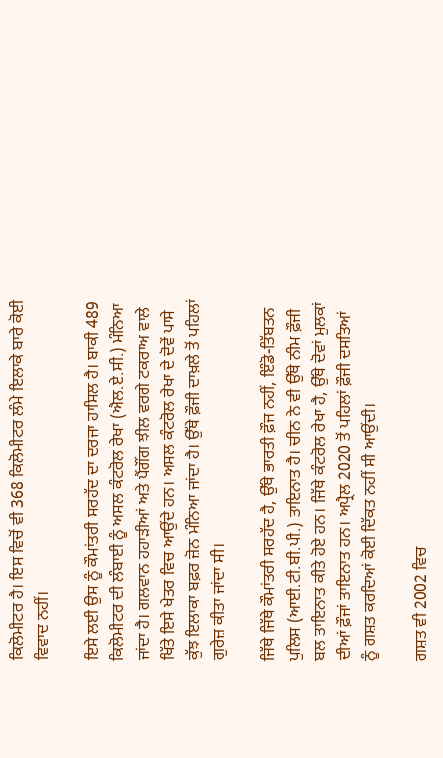ਕਿਲੋਮੀਟਰ ਹੈ। ਇਸ ਵਿਚੋਂ ਵੀ 368 ਕਿਲੋਮੀਟਰ ਲੰਮੇ ਇਲਾਕੇ ਬਾਰੇ ਕੋਈ ਵਿਵਾਦ ਨਹੀਂ।

ਇਸੇ ਲਈ ਉਸ ਨੂੰ ਕੌਮਾਂਤਰੀ ਸਰਹੱਦ ਦਾ ਦਰਜਾ ਹਾਸਿਲ ਹੈ। ਬਾਕੀ 489 ਕਿਲੋਮੀਟਰ ਦੀ ਲੰਬਾਈ ਨੂੰ ਅਸਲ ਕੰਟਰੋਲ ਰੇਖਾ (ਐਲ.ਏ.ਸੀ.) ਮੰਨਿਆ ਜਾਂਦਾ ਹੈ। ਗਲਵਾਨ ਹਹਾੜੀਆਂ ਅਤੇ ਪੈਂਗੌਂਗ ਝੀਲ ਵਰਗੇ ਟਕਰਾਅ ਵਾਲੇ ਖਿੱਤੇ ਇਸੇ ਖੇਤਰ ਵਿਚ ਆਉਂਦੇ ਹਨ। ਅਸਲ ਕੰਟਰੋਲ ਰੇਖਾ ਦੇ ਦੋਵੇਂ ਪਾਸੇ ਕੁੱਝ ਇਲਾਕਾ ਬਫ਼ਰ ਜ਼ੋਨ ਮੰਨਿਆ ਜਾਂਦਾ ਹੈ। ਉੱਥੇ ਫ਼ੌਜੀ ਦਾਖ਼ਲੇ ਤੋਂ ਪਹਿਲਾਂ ਗੁਰੇਜ਼ ਕੀਤਾ ਜਾਂਦਾ ਸੀ।

ਜਿੱਥੇ ਜਿੱਥੇ ਕੌਮਾਂਤਰੀ ਸਰਹੱਦ ਹੈ, ਉੱਥੇ ਭਾਰਤੀ ਫ਼ੌਜ ਨਹੀਂ, ਇੰਡੋ-ਤਿੱਬਤਨ ਪੁਲਿਸ (ਆਈ.ਟੀ.ਬੀ.ਪੀ.) ਤਾਇਨਾਤ ਹੈ। ਚੀਨ ਨੇ ਵੀ ਉੱਥੇ ਨੀਮ ਫ਼ੌਜੀ ਬਲ ਤਾਇਨਾਤ ਕੀਤੇ ਹੋਏ ਹਨ। ਜਿੱਥੇ ਕੰਟਰੋਲ ਰੇਖਾ ਹੈ, ਉੱਥੇ ਦੋਵਾਂ ਮੁਲਕਾਂ ਦੀਆਂ ਫ਼ੌਜਾਂ ਤਾਇਨਾਤ ਹਨ। ਅਪ੍ਰੈਲ 2020 ਤੋਂ ਪਹਿਲਾਂ ਫ਼ੌਜੀ ਦਸਤਿਆਂ ਨੂੰ ਗਸ਼ਤ ਕਰਦਿਆਂ ਕੋਈ ਦਿੱਕਤ ਨਹੀਂ ਸੀ ਆਉਂਦੀ।

ਗਸ਼ਤ ਵੀ 2002 ਵਿਚ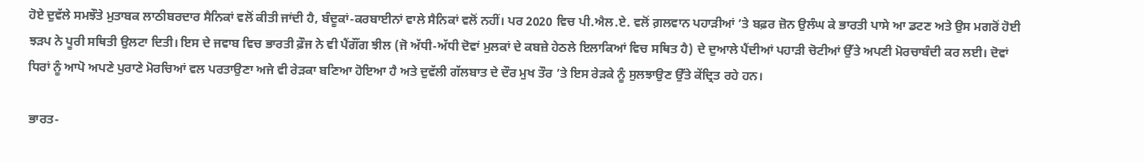ਹੋਏ ਦੁਵੱਲੇ ਸਮਝੌਤੇ ਮੁਤਾਬਕ ਲਾਠੀਬਰਦਾਰ ਸੈਨਿਕਾਂ ਵਲੋਂ ਕੀਤੀ ਜਾਂਦੀ ਹੈ, ਬੰਦੂਕਾਂ-ਕਰਬਾਈਨਾਂ ਵਾਲੇ ਸੈਨਿਕਾਂ ਵਲੋਂ ਨਹੀਂ। ਪਰ 2020 ਵਿਚ ਪੀ.ਐਲ.ਏ. ਵਲੋਂ ਗ਼ਲਵਾਨ ਪਹਾੜੀਆਂ ’ਤੇ ਬਫ਼ਰ ਜ਼ੋਨ ਉਲੰਘ ਕੇ ਭਾਰਤੀ ਪਾਸੇ ਆ ਡਟਣ ਅਤੇ ਉਸ ਮਗਰੋਂ ਹੋਈ ਝੜਪ ਨੇ ਪੂਰੀ ਸਥਿਤੀ ਉਲਟਾ ਦਿਤੀ। ਇਸ ਦੇ ਜਵਾਬ ਵਿਚ ਭਾਰਤੀ ਫ਼ੌਜ ਨੇ ਵੀ ਪੈਂਗੌਂਗ ਝੀਲ (ਜੋ ਅੱਧੀ-ਅੱਧੀ ਦੋਵਾਂ ਮੁਲਕਾਂ ਦੇ ਕਬਜ਼ੇ ਹੇਠਲੇ ਇਲਾਕਿਆਂ ਵਿਚ ਸਥਿਤ ਹੈ) ਦੇ ਦੁਆਲੇ ਪੈਂਦੀਆਂ ਪਹਾੜੀ ਚੋਟੀਆਂ ਉੱਤੇ ਅਪਣੀ ਮੋਰਚਾਬੰਦੀ ਕਰ ਲਈ। ਦੋਵਾਂ ਧਿਰਾਂ ਨੂੰ ਆਪੋ ਅਪਣੇ ਪੁਰਾਣੇ ਮੋਰਚਿਆਂ ਵਲ ਪਰਤਾਉਣਾ ਅਜੇ ਵੀ ਰੇੜਕਾ ਬਣਿਆ ਹੋਇਆ ਹੈ ਅਤੇ ਦੁਵੱਲੀ ਗੱਲਬਾਤ ਦੇ ਦੌਰ ਮੁਖ ਤੌਰ ’ਤੇ ਇਸ ਰੇੜਕੇ ਨੂੰ ਸੁਲਝਾਉਣ ਉੱਤੇ ਕੇਂਦ੍ਰਿਤ ਰਹੇ ਹਨ।

ਭਾਰਤ-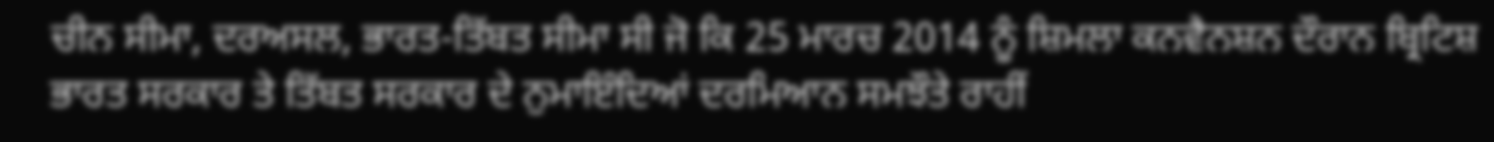ਚੀਨ ਸੀਮਾ, ਦਰਅਸਲ, ਭਾਰਤ-ਤਿੱਬਤ ਸੀਮਾ ਸੀ ਜੋ ਕਿ 25 ਮਾਰਚ 2014 ਨੂੰ ਸ਼ਿਮਲਾ ਕਨਵੈਨਸ਼ਨ ਦੌਰਾਨ ਬ੍ਰਿਟਿਸ਼ ਭਾਰਤ ਸਰਕਾਰ ਤੇ ਤਿੱਬਤ ਸਰਕਾਰ ਦੇ ਨੁਮਾਇੰਦਿਆਂ ਦਰਮਿਆਨ ਸਮਝੌਤੇ ਰਾਹੀਂ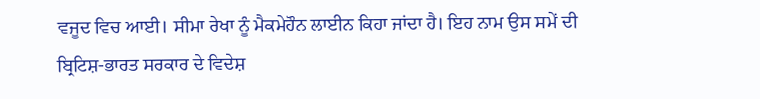ਵਜੂਦ ਵਿਚ ਆਈ। ਸੀਮਾ ਰੇਖਾ ਨੂੰ ਮੈਕਮੇਹੌਨ ਲਾਈਨ ਕਿਹਾ ਜਾਂਦਾ ਹੈ। ਇਹ ਨਾਮ ਉਸ ਸਮੇਂ ਦੀ ਬ੍ਰਿਟਿਸ਼-ਭਾਰਤ ਸਰਕਾਰ ਦੇ ਵਿਦੇਸ਼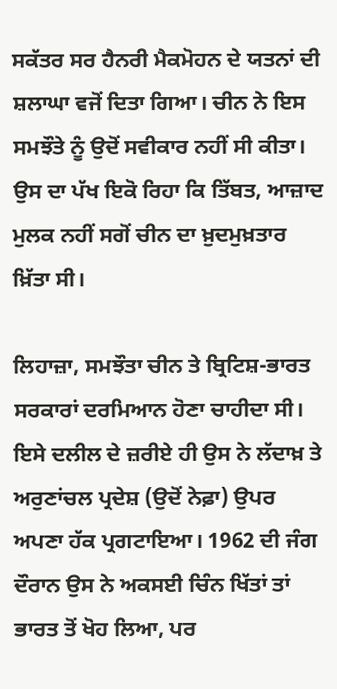ਸਕੱਤਰ ਸਰ ਹੈਨਰੀ ਮੈਕਮੋਹਨ ਦੇ ਯਤਨਾਂ ਦੀ ਸ਼ਲਾਘਾ ਵਜੋਂ ਦਿਤਾ ਗਿਆ। ਚੀਨ ਨੇ ਇਸ ਸਮਝੌਤੇ ਨੂੰ ਉਦੋਂ ਸਵੀਕਾਰ ਨਹੀਂ ਸੀ ਕੀਤਾ। ਉਸ ਦਾ ਪੱਖ ਇਕੋ ਰਿਹਾ ਕਿ ਤਿੱਬਤ, ਆਜ਼ਾਦ ਮੁਲਕ ਨਹੀਂ ਸਗੋਂ ਚੀਨ ਦਾ ਖ਼ੁਦਮੁਖ਼ਤਾਰ ਖ਼ਿੱਤਾ ਸੀ।

ਲਿਹਾਜ਼ਾ, ਸਮਝੌਤਾ ਚੀਨ ਤੇ ਬ੍ਰਿਟਿਸ਼-ਭਾਰਤ ਸਰਕਾਰਾਂ ਦਰਮਿਆਨ ਹੋਣਾ ਚਾਹੀਦਾ ਸੀ। ਇਸੇ ਦਲੀਲ ਦੇ ਜ਼ਰੀਏ ਹੀ ਉਸ ਨੇ ਲੱਦਾਖ਼ ਤੇ ਅਰੁਣਾਂਚਲ ਪ੍ਰਦੇਸ਼ (ਉਦੋਂ ਨੇਫ਼ਾ) ਉਪਰ ਅਪਣਾ ਹੱਕ ਪ੍ਰਗਟਾਇਆ। 1962 ਦੀ ਜੰਗ ਦੌਰਾਨ ਉਸ ਨੇ ਅਕਸਈ ਚਿੰਨ ਖਿੱਤਾਂ ਤਾਂ ਭਾਰਤ ਤੋਂ ਖੋਹ ਲਿਆ, ਪਰ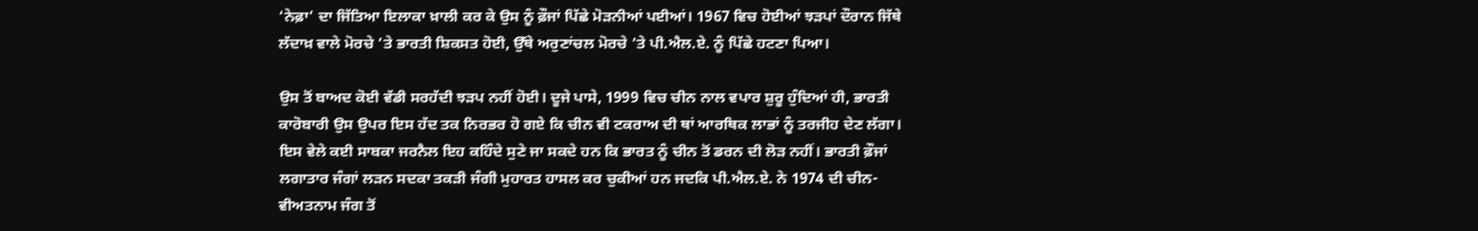‘ਨੇਫ਼ਾ’ ਦਾ ਜਿੱਤਿਆ ਇਲਾਕਾ ਖ਼ਾਲੀ ਕਰ ਕੇ ਉਸ ਨੂੰ ਫ਼ੌਜਾਂ ਪਿੱਛੇ ਮੋੜਨੀਆਂ ਪਈਆਂ। 1967 ਵਿਚ ਹੋਈਆਂ ਝੜਪਾਂ ਦੌਰਾਨ ਜਿੱਥੇ ਲੱਦਾਖ਼ ਵਾਲੇ ਮੋਰਚੇ ’ਤੇ ਭਾਰਤੀ ਸ਼ਿਕਸਤ ਹੋਈ, ਉੱਥੇ ਅਰੁਣਾਂਚਲ ਮੋਰਚੇ ’ਤੇ ਪੀ.ਐਲ.ਏ. ਨੂੰ ਪਿੱਛੇ ਹਟਣਾ ਪਿਆ।

ਉਸ ਤੋਂ ਬਾਅਦ ਕੋਈ ਵੱਡੀ ਸਰਹੱਦੀ ਝੜਪ ਨਹੀਂ ਹੋਈ। ਦੂਜੇ ਪਾਸੇ, 1999 ਵਿਚ ਚੀਨ ਨਾਲ ਵਪਾਰ ਸ਼ੁਰੂ ਹੁੰਦਿਆਂ ਹੀ, ਭਾਰਤੀ ਕਾਰੋਬਾਰੀ ਉਸ ਉਪਰ ਇਸ ਹੱਦ ਤਕ ਨਿਰਭਰ ਹੋ ਗਏ ਕਿ ਚੀਨ ਵੀ ਟਕਰਾਅ ਦੀ ਥਾਂ ਆਰਥਿਕ ਲਾਭਾਂ ਨੂੰ ਤਰਜੀਹ ਦੇਣ ਲੱਗਾ। ਇਸ ਵੇਲੇ ਕਈ ਸਾਬਕਾ ਜਰਨੈਲ ਇਹ ਕਹਿੰਦੇ ਸੁਣੇ ਜਾ ਸਕਦੇ ਹਨ ਕਿ ਭਾਰਤ ਨੂੰ ਚੀਨ ਤੋਂ ਡਰਨ ਦੀ ਲੋੜ ਨਹੀਂ। ਭਾਰਤੀ ਫ਼ੌਜਾਂ ਲਗਾਤਾਰ ਜੰਗਾਂ ਲੜਨ ਸਦਕਾ ਤਕੜੀ ਜੰਗੀ ਮੁਹਾਰਤ ਹਾਸਲ ਕਰ ਚੁਕੀਆਂ ਹਨ ਜਦਕਿ ਪੀ.ਐਲ.ਏ. ਨੇ 1974 ਦੀ ਚੀਨ-ਵੀਅਤਨਾਮ ਜੰਗ ਤੋਂ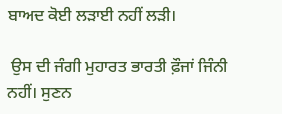ਬਾਅਦ ਕੋਈ ਲੜਾਈ ਨਹੀਂ ਲੜੀ।

 ਉਸ ਦੀ ਜੰਗੀ ਮੁਹਾਰਤ ਭਾਰਤੀ ਫ਼ੌਜਾਂ ਜਿੰਨੀ ਨਹੀਂ। ਸੁਣਨ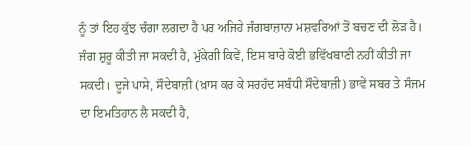ਨੂੰ ਤਾਂ ਇਹ ਕੁੱਝ ਚੰਗਾ ਲਗਦਾ ਹੈ ਪਰ ਅਜਿਹੇ ਜੰਗਬਾਜ਼ਾਨਾ ਮਸ਼ਵਰਿਆਂ ਤੋਂ ਬਚਣ ਦੀ ਲੋੜ ਹੈ। ਜੰਗ ਸ਼ੁਰੂ ਕੀਤੀ ਜਾ ਸਕਦੀ ਹੈ, ਮੁੱਕੇਗੀ ਕਿਵੇਂ, ਇਸ ਬਾਰੇ ਕੋਈ ਭਵਿੱਖਬਾਣੀ ਨਹੀਂ ਕੀਤੀ ਜਾ ਸਕਦੀ। ਦੂਜੇ ਪਾਸੇ, ਸੌਦੇਬਾਜ਼ੀ (ਖ਼ਾਸ ਕਰ ਕੇ ਸਰਹੱਦ ਸਬੰਧੀ ਸੌਦੇਬਾਜ਼ੀ) ਭਾਵੇਂ ਸਬਰ ਤੇ ਸੰਜਮ ਦਾ ਇਮਤਿਹਾਨ ਲੈ ਸਕਦੀ ਹੈ,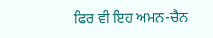ਫਿਰ ਵੀ ਇਹ ਅਮਨ-ਚੈਨ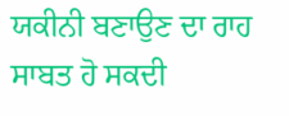ਯਕੀਨੀ ਬਣਾਉਣ ਦਾ ਰਾਹ ਸਾਬਤ ਹੋ ਸਕਦੀ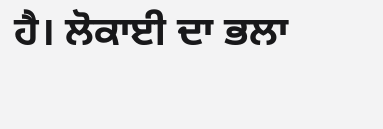ਹੈ। ਲੋਕਾਈ ਦਾ ਭਲਾ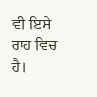ਵੀ ਇਸੇ ਰਾਹ ਵਿਚ ਹੈ।